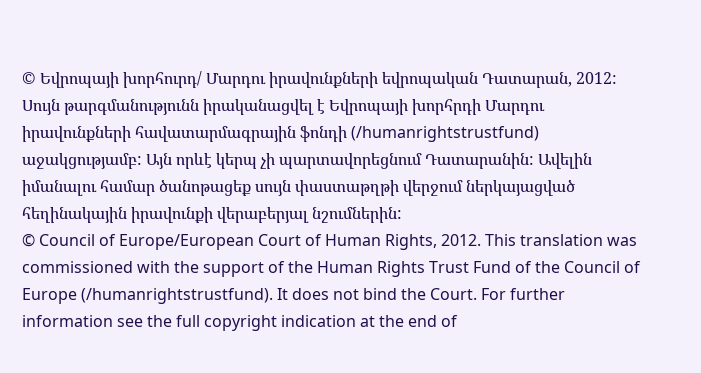© Եվրոպայի խորհուրդ/ Մարդու իրավունքների եվրոպական Դատարան, 2012: Սույն թարգմանությունն իրականացվել է Եվրոպայի խորհրդի Մարդու իրավունքների հավատարմագրային ֆոնդի (/humanrightstrustfund) աջակցությամբ: Այն որևէ կերպ չի պարտավորեցնում Դատարանին: Ավելին իմանալու համար ծանոթացեք սույն փաստաթղթի վերջում ներկայացված հեղինակային իրավունքի վերաբերյալ նշումներին:
© Council of Europe/European Court of Human Rights, 2012. This translation was commissioned with the support of the Human Rights Trust Fund of the Council of Europe (/humanrightstrustfund). It does not bind the Court. For further information see the full copyright indication at the end of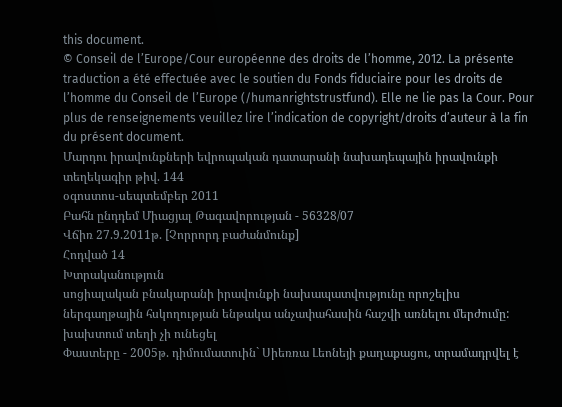this document.
© Conseil de l’Europe/Cour européenne des droits de l’homme, 2012. La présente traduction a été effectuée avec le soutien du Fonds fiduciaire pour les droits de l’homme du Conseil de l’Europe (/humanrightstrustfund). Elle ne lie pas la Cour. Pour plus de renseignements veuillez lire l’indication de copyright/droits d’auteur à la fin du présent document.
Մարդու իրավունքների եվրոպական դատարանի նախադեպային իրավունքի տեղեկագիր թիվ. 144
օգոստոս-սեպտեմբեր 2011
Բահն ընդդեմ Միացյալ Թագավորության - 56328/07
Վճիռ 27.9.2011թ. [Չորրորդ բաժանմունք]
Հոդված 14
Խտրականություն
սոցիալական բնակարանի իրավունքի նախապատվությունը որոշելիս ներգաղթային հսկողության ենթակա անչափահասին հաշվի առնելու մերժումը: խախտում տեղի չի ունեցել
Փաստերը - 2005թ. դիմումատուին` Սիեռռա Լեոնեյի քաղաքացու, տրամադրվել է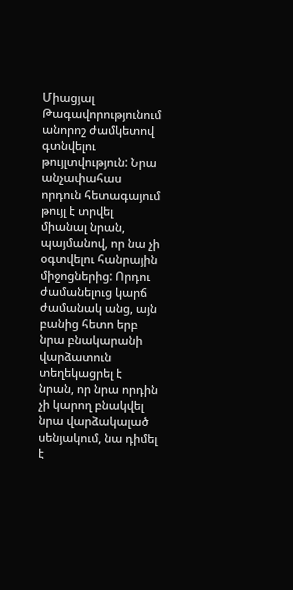Միացյալ Թագավորությունում անորոշ ժամկետով գտնվելու թույլտվություն: Նրա անչափահաս որդուն հետագայում թույլ է տրվել միանալ նրան, պայմանով, որ նա չի օգտվելու հանրային միջոցներից: Որդու ժամանելուց կարճ ժամանակ անց, այն բանից հետո երբ նրա բնակարանի վարձատուն տեղեկացրել է նրան, որ նրա որդին չի կարող բնակվել նրա վարձակալած սենյակում, նա դիմել է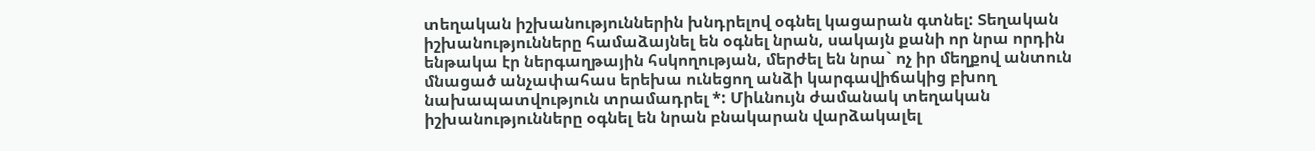տեղական իշխանություններին խնդրելով օգնել կացարան գտնել: Տեղական իշխանությունները համաձայնել են օգնել նրան, սակայն քանի որ նրա որդին ենթակա էր ներգաղթային հսկողության, մերժել են նրա` ոչ իր մեղքով անտուն մնացած անչափահաս երեխա ունեցող անձի կարգավիճակից բխող նախապատվություն տրամադրել *: Միևնույն ժամանակ տեղական իշխանությունները օգնել են նրան բնակարան վարձակալել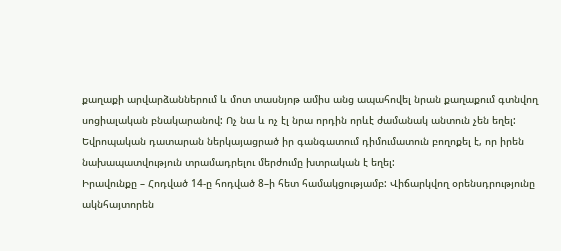քաղաքի արվարձաններում և մոտ տասնյոթ ամիս անց ապահովել նրան քաղաքում գտնվող սոցիալական բնակարանով: Ոչ նա և ոչ էլ նրա որդին որևէ ժամանակ անտուն չեն եղել: Եվրոպական դատարան ներկայացրած իր գանգատում դիմումատուն բողոքել է, որ իրեն նախապատվություն տրամադրելու մերժումը խտրական է եղել:
Իրավունքը – Հոդված 14-ը հոդված 8–ի հետ համակցությամբ: Վիճարկվող օրենսդրությունը ակնհայտորեն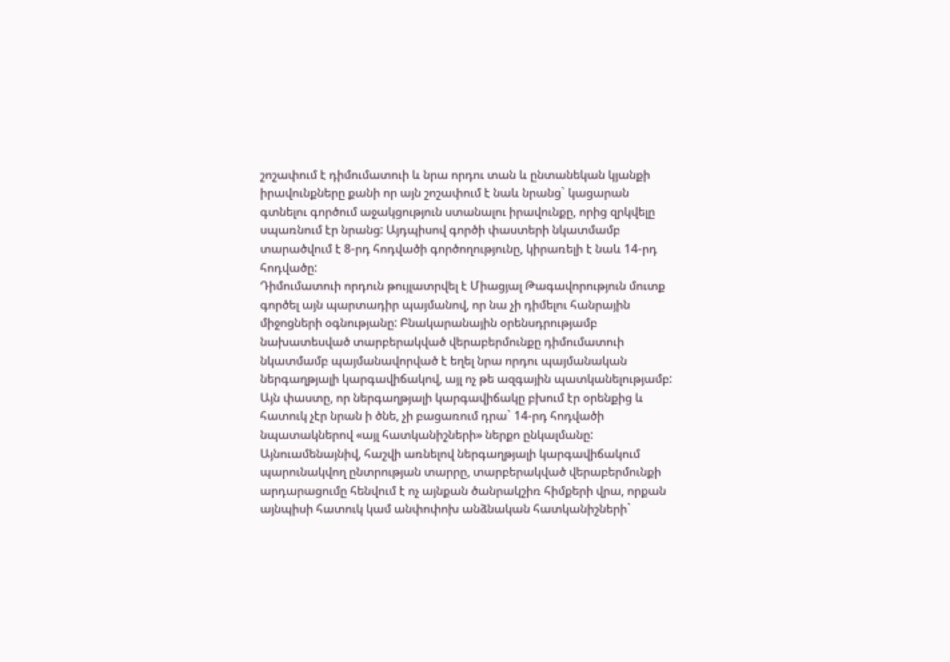շոշափում է դիմումատուի և նրա որդու տան և ընտանեկան կյանքի իրավունքները քանի որ այն շոշափում է նաև նրանց` կացարան գտնելու գործում աջակցություն ստանալու իրավունքը, որից զրկվելը սպառնում էր նրանց: Այդպիսով գործի փաստերի նկատմամբ տարածվում է 8-րդ հոդվածի գործողությունը, կիրառելի է նաև 14-րդ հոդվածը:
Դիմումատուի որդուն թույլատրվել է Միացյալ Թագավորություն մուտք գործել այն պարտադիր պայմանով, որ նա չի դիմելու հանրային միջոցների օգնությանը: Բնակարանային օրենսդրությամբ նախատեսված տարբերակված վերաբերմունքը դիմումատուի նկատմամբ պայմանավորված է եղել նրա որդու պայմանական ներգաղթյալի կարգավիճակով, այլ ոչ թե ազգային պատկանելությամբ: Այն փաստը, որ ներգաղթյալի կարգավիճակը բխում էր օրենքից և հատուկ չէր նրան ի ծնե, չի բացառում դրա` 14-րդ հոդվածի նպատակներով «այլ հատկանիշների» ներքո ընկալմանը: Այնուամենայնիվ, հաշվի առնելով ներգաղթյալի կարգավիճակում պարունակվող ընտրության տարրը, տարբերակված վերաբերմունքի արդարացումը հենվում է ոչ այնքան ծանրակշիռ հիմքերի վրա, որքան այնպիսի հատուկ կամ անփոփոխ անձնական հատկանիշների`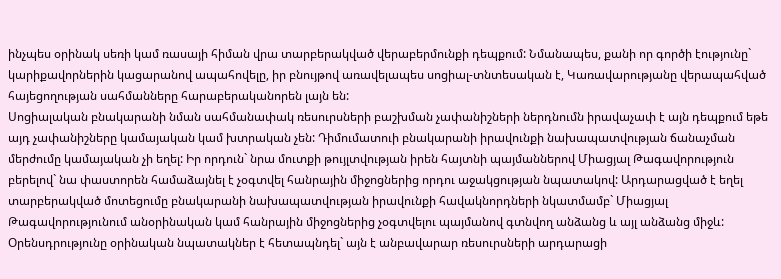ինչպես օրինակ սեռի կամ ռասայի հիման վրա տարբերակված վերաբերմունքի դեպքում: Նմանապես, քանի որ գործի էությունը` կարիքավորներին կացարանով ապահովելը, իր բնույթով առավելապես սոցիալ-տնտեսական է, Կառավարությանը վերապահված հայեցողության սահմանները հարաբերականորեն լայն են:
Սոցիալական բնակարանի նման սահմանափակ ռեսուրսների բաշխման չափանիշների ներդնումն իրավաչափ է այն դեպքում եթե այդ չափանիշները կամայական կամ խտրական չեն: Դիմումատուի բնակարանի իրավունքի նախապատվության ճանաչման մերժումը կամայական չի եղել: Իր որդուն` նրա մուտքի թույլտվության իրեն հայտնի պայմաններով Միացյալ Թագավորություն բերելով` նա փաստորեն համաձայնել է չօգտվել հանրային միջոցներից որդու աջակցության նպատակով: Արդարացված է եղել տարբերակված մոտեցումը բնակարանի նախապատվության իրավունքի հավակնորդների նկատմամբ` Միացյալ Թագավորությունում անօրինական կամ հանրային միջոցներից չօգտվելու պայմանով գտնվող անձանց և այլ անձանց միջև: Օրենսդրությունը օրինական նպատակներ է հետապնդել` այն է անբավարար ռեսուրսների արդարացի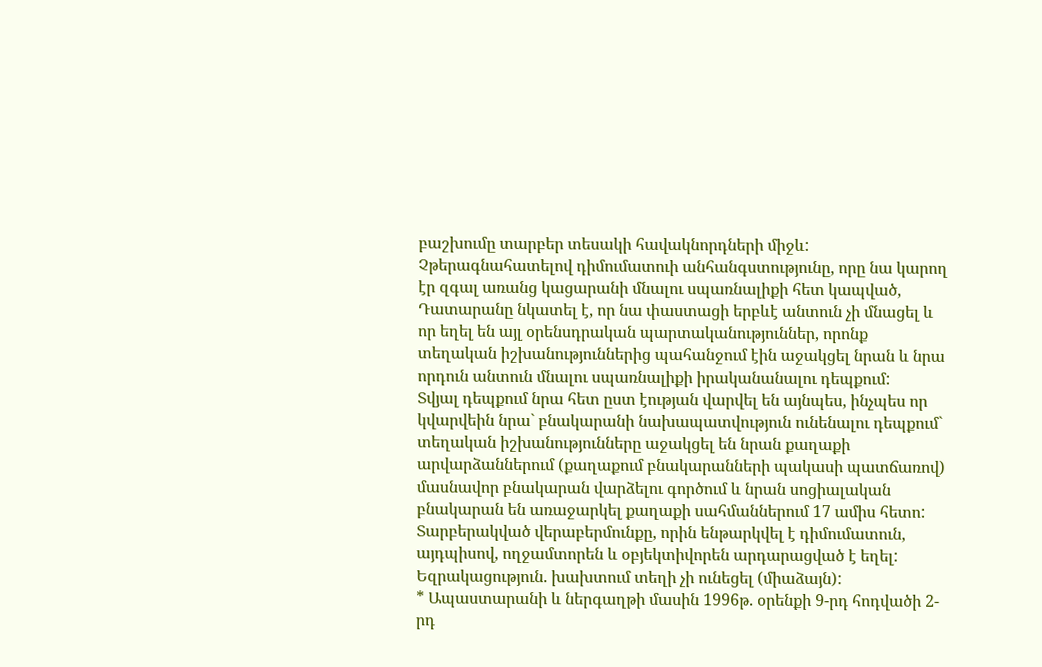բաշխումը տարբեր տեսակի հավակնորդների միջև:
Չթերագնահատելով դիմումատուի անհանգստությունը, որը նա կարող էր զգալ առանց կացարանի մնալու սպառնալիքի հետ կապված, Դատարանը նկատել է, որ նա փաստացի երբևէ անտուն չի մնացել և որ եղել են այլ օրենսդրական պարտականություններ, որոնք տեղական իշխանություններից պահանջում էին աջակցել նրան և նրա որդուն անտուն մնալու սպառնալիքի իրականանալու դեպքում:
Տվյալ դեպքում նրա հետ ըստ էության վարվել են այնպես, ինչպես որ կվարվեին նրա` բնակարանի նախապատվություն ունենալու դեպքում` տեղական իշխանությունները աջակցել են նրան քաղաքի արվարձաններում (քաղաքում բնակարանների պակասի պատճառով) մասնավոր բնակարան վարձելու գործում և նրան սոցիալական բնակարան են առաջարկել քաղաքի սահմաններում 17 ամիս հետո: Տարբերակված վերաբերմունքը, որին ենթարկվել է դիմումատուն, այդպիսով, ողջամտորեն և օբյեկտիվորեն արդարացված է եղել:
Եզրակացություն. խախտում տեղի չի ունեցել (միաձայն):
* Ապաստարանի և ներգաղթի մասին 1996թ. օրենքի 9-րդ հոդվածի 2-րդ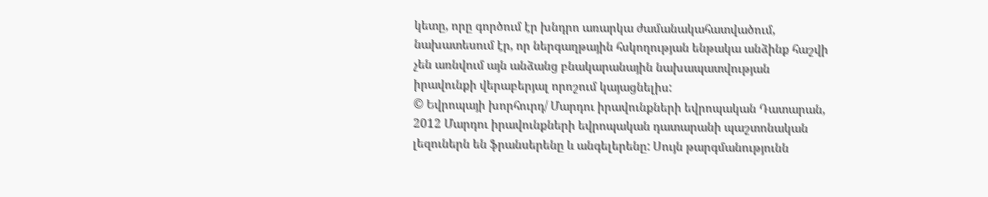կետը, որը գործում էր խնդրո առարկա ժամանակահատվածում, նախատեսում էր, որ ներգաղթային հսկողության ենթակա անձինք հաշվի չեն առնվում այն անձանց բնակարանային նախապատվության իրավունքի վերաբերյալ որոշում կայացնելիս:
© Եվրոպայի խորհուրդ/ Մարդու իրավունքների եվրոպական Դատարան, 2012 Մարդու իրավունքների եվրոպական դատարանի պաշտոնական լեզուներն են ֆրանսերենը և անգելերենը: Սույն թարգմանությունն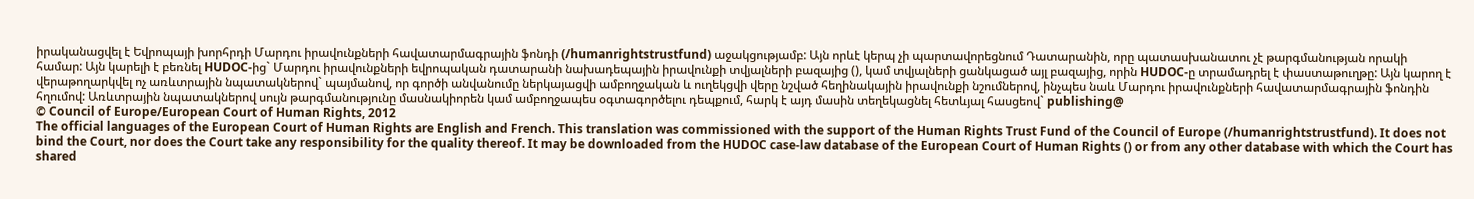իրականացվել է Եվրոպայի խորհրդի Մարդու իրավունքների հավատարմագրային ֆոնդի (/humanrightstrustfund) աջակցությամբ: Այն որևէ կերպ չի պարտավորեցնում Դատարանին, որը պատասխանատու չէ թարգմանության որակի համար: Այն կարելի է բեռնել HUDOC-ից` Մարդու իրավունքների եվրոպական դատարանի նախադեպային իրավունքի տվյալների բազայից (), կամ տվյալների ցանկացած այլ բազայից, որին HUDOC-ը տրամադրել է փաստաթուղթը: Այն կարող է վերաթողարկվել ոչ առևտրային նպատակներով` պայմանով, որ գործի անվանումը ներկայացվի ամբողջական և ուղեկցվի վերը նշված հեղինակային իրավունքի նշումներով, ինչպես նաև Մարդու իրավունքների հավատարմագրային ֆոնդին հղումով: Առևտրային նպատակներով սույն թարգմանությունը մասնակիորեն կամ ամբողջապես օգտագործելու դեպքում, հարկ է այդ մասին տեղեկացնել հետևյալ հասցեով` publishing@
© Council of Europe/European Court of Human Rights, 2012
The official languages of the European Court of Human Rights are English and French. This translation was commissioned with the support of the Human Rights Trust Fund of the Council of Europe (/humanrightstrustfund). It does not bind the Court, nor does the Court take any responsibility for the quality thereof. It may be downloaded from the HUDOC case-law database of the European Court of Human Rights () or from any other database with which the Court has shared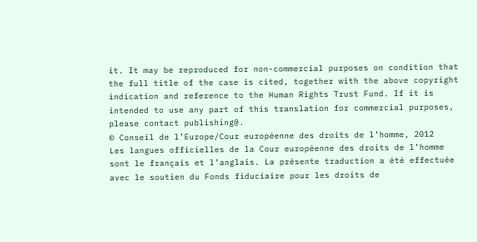it. It may be reproduced for non-commercial purposes on condition that the full title of the case is cited, together with the above copyright indication and reference to the Human Rights Trust Fund. If it is intended to use any part of this translation for commercial purposes, please contact publishing@.
© Conseil de l’Europe/Cour européenne des droits de l’homme, 2012
Les langues officielles de la Cour européenne des droits de l’homme sont le français et l’anglais. La présente traduction a été effectuée avec le soutien du Fonds fiduciaire pour les droits de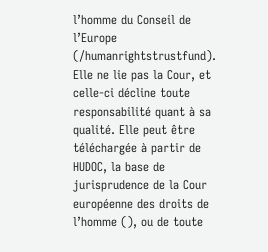l’homme du Conseil de l’Europe (/humanrightstrustfund). Elle ne lie pas la Cour, et celle-ci décline toute responsabilité quant à sa qualité. Elle peut être téléchargée à partir de HUDOC, la base de jurisprudence de la Cour européenne des droits de l’homme (), ou de toute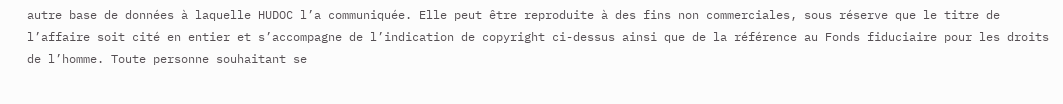autre base de données à laquelle HUDOC l’a communiquée. Elle peut être reproduite à des fins non commerciales, sous réserve que le titre de l’affaire soit cité en entier et s’accompagne de l’indication de copyright ci-dessus ainsi que de la référence au Fonds fiduciaire pour les droits de l’homme. Toute personne souhaitant se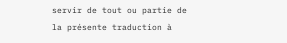servir de tout ou partie de la présente traduction à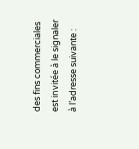des fins commerciales est invitée à le signaler à l’adresse suivante :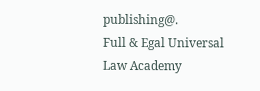publishing@.
Full & Egal Universal Law Academy